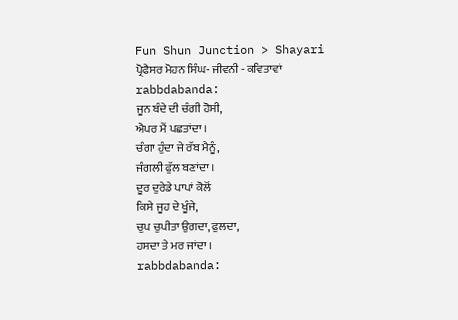Fun Shun Junction > Shayari
ਪ੍ਰੋਫੈਸਰ ਮੋਹਨ ਸਿੰਘ- ਜੀਵਨੀ - ਕਵਿਤਾਵਾਂ
rabbdabanda:
ਜੂਨ ਬੰਦੇ ਦੀ ਚੰਗੀ ਹੋਸੀ,
ਐਪਰ ਮੈਂ ਪਛਤਾਂਦਾ ।
ਚੰਗਾ ਹੁੰਦਾ ਜੇ ਰੱਬ ਮੈਨੂੰ,
ਜੰਗਲੀ ਫੁੱਲ ਬਣਾਂਦਾ ।
ਦੂਰ ਦੁਰੇਡੇ ਪਾਪਾਂ ਕੋਲੋਂ
ਕਿਸੇ ਜੂਹ ਦੇ ਖੂੰਜੇ,
ਚੁਪ ਚੁਪੀਤਾ ਉਗਦਾ, ਫੁਲਦਾ,
ਹਸਦਾ ਤੇ ਮਰ ਜਾਂਦਾ ।
rabbdabanda: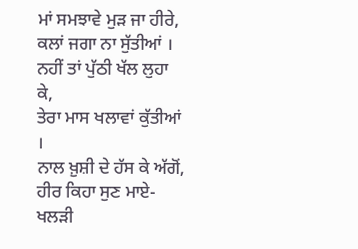ਮਾਂ ਸਮਝਾਵੇ ਮੁੜ ਜਾ ਹੀਰੇ,
ਕਲਾਂ ਜਗਾ ਨਾ ਸੁੱਤੀਆਂ ।
ਨਹੀਂ ਤਾਂ ਪੁੱਠੀ ਖੱਲ ਲੁਹਾ ਕੇ,
ਤੇਰਾ ਮਾਸ ਖਲਾਵਾਂ ਕੁੱਤੀਆਂ ।
ਨਾਲ ਖ਼ੁਸ਼ੀ ਦੇ ਹੱਸ ਕੇ ਅੱਗੋਂ,
ਹੀਰ ਕਿਹਾ ਸੁਣ ਮਾਏ-
ਖਲੜੀ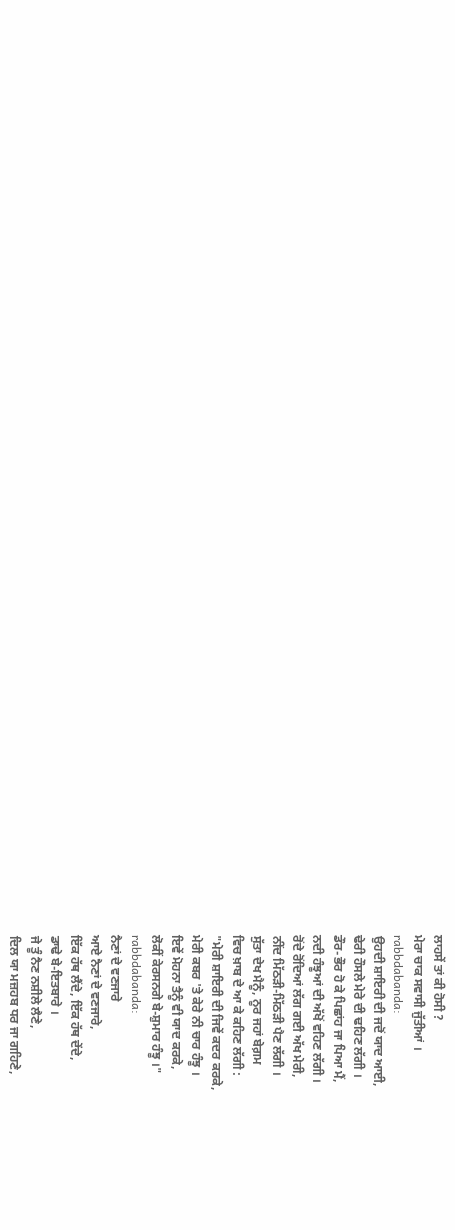ਲਾਹਸੇਂ ਤਾਂ ਕੀ ਹੋਸੀ ?
ਮੇਰਾ ਚਾਕ ਸਵਾਸੀ ਜੁੱਤੀਆਂ ।
rabbdabanda:
ਉਹਦੀ ਸ਼ਾਇਰੀ ਦੀ ਜਦੋਂ ਯਾਦ ਆਈ,
ਢੇਰੀ ਹੌਸਲੇ ਮੇਰੇ ਦੀ ਢਹਿਣ ਲੱਗੀ ।
ਡੌਰ-ਭੌਰ ਹੋ ਕੇ ਪਿਛਾਂਹ ਜਾ ਪਿਆ ਮੈਂ,
ਨਦੀ ਹੰਝੂਆਂ ਦੀ ਅੱਖੋਂ ਵਹਿਣ ਲੱਗੀ ।
ਰੋਂਦੇ ਰੋਂਦਿਆਂ ਲੱਗ ਗਈ ਅੱਖ ਮੇਰੀ,
ਨੀਂਦ ਮਿੱਠੜੀ-ਮਿੱਠੜੀ ਪੈਣ ਲੱਗੀ ।
ਸੁੱਤਾ ਦੇਖ ਮੈਨੂੰ, ਨੂਰ ਜਹਾਂ ਬੇਗ਼ਮ
ਵਿਚ ਖ਼ਾਬ ਦੇ ਆ ਕੇ ਕਹਿਣ ਲੱਗੀ :
"ਮੇਰੀ ਸ਼ਾਇਰੀ ਦੀ ਜਿਵੇਂ ਕਦਰ ਕਰਕੇ,
ਮੇਰੀ ਕਬਰ 'ਤੇ ਕੇਰੇ ਨੀ ਚਾਰ ਹੰਝੂ ।
ਇਵੇਂ ਮੋਹਨਾ ਤੈਨੂੰ ਵੀ ਯਾਦ ਕਰਕੇ,
ਲੋਕੀਂ ਕੇਰਸਨਗੇ ਬੇ-ਸ਼ੁਮਾਰ ਹੰਝੂ ।"
rabbdabanda:
ਨੈਣਾਂ ਦੇ ਵਣਜਾਰੇ
ਆਏ ਨੈਣਾਂ ਦੇ ਵਣਜਾਰੇ,
ਇੱਕ ਹੱਥ ਲੈਂਦੇ, ਇੱਕ ਹੱਥ ਦੇਂਦੇ,
ਡਾਢੇ ਬੇ-ਇਤਬਾਰੇ ।
ਜੇ ਤੂੰ ਨੈਣ ਨਸ਼ੀਲੇ ਲੈਣੇ,
ਦਿਲ ਯਾ ਮਜ਼ਹਬ ਧਰ ਜਾ ਗਹਿਣੇ,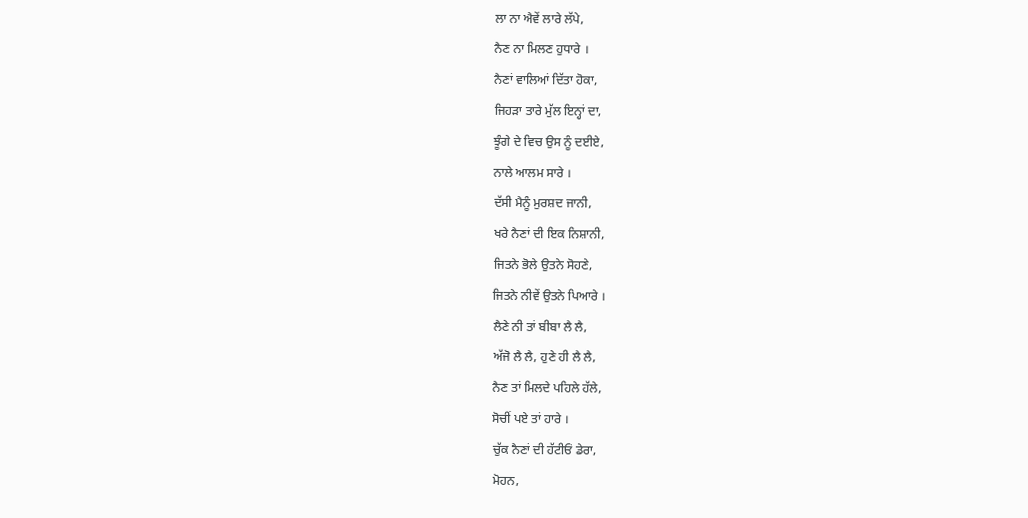ਲਾ ਨਾ ਐਵੇਂ ਲਾਰੇ ਲੱਪੇ,
ਨੈਣ ਨਾ ਮਿਲਣ ਹੁਧਾਰੇ ।
ਨੈਣਾਂ ਵਾਲਿਆਂ ਦਿੱਤਾ ਹੋਕਾ,
ਜਿਹੜਾ ਤਾਰੇ ਮੁੱਲ ਇਨ੍ਹਾਂ ਦਾ,
ਝੂੰਗੇ ਦੇ ਵਿਚ ਉਸ ਨੂੰ ਦਈਏ,
ਨਾਲੇ ਆਲਮ ਸਾਰੇ ।
ਦੱਸੀ ਮੈਨੂੰ ਮੁਰਸ਼ਦ ਜਾਨੀ,
ਖਰੇ ਨੈਣਾਂ ਦੀ ਇਕ ਨਿਸ਼ਾਨੀ,
ਜਿਤਨੇ ਭੋਲੇ ਉਤਨੇ ਸੋਹਣੇ,
ਜਿਤਨੇ ਨੀਵੇਂ ਉਤਨੇ ਪਿਆਰੇ ।
ਲੈਣੇ ਨੀ ਤਾਂ ਬੀਬਾ ਲੈ ਲੈ,
ਅੱਜੋ ਲੈ ਲੈ, ਹੁਣੇ ਹੀ ਲੈ ਲੈ,
ਨੈਣ ਤਾਂ ਮਿਲਦੇ ਪਹਿਲੇ ਹੱਲੇ,
ਸੋਚੀਂ ਪਏ ਤਾਂ ਹਾਰੇ ।
ਚੁੱਕ ਨੈਣਾਂ ਦੀ ਹੱਟੀਓਂ ਡੇਰਾ,
ਮੋਹਨ,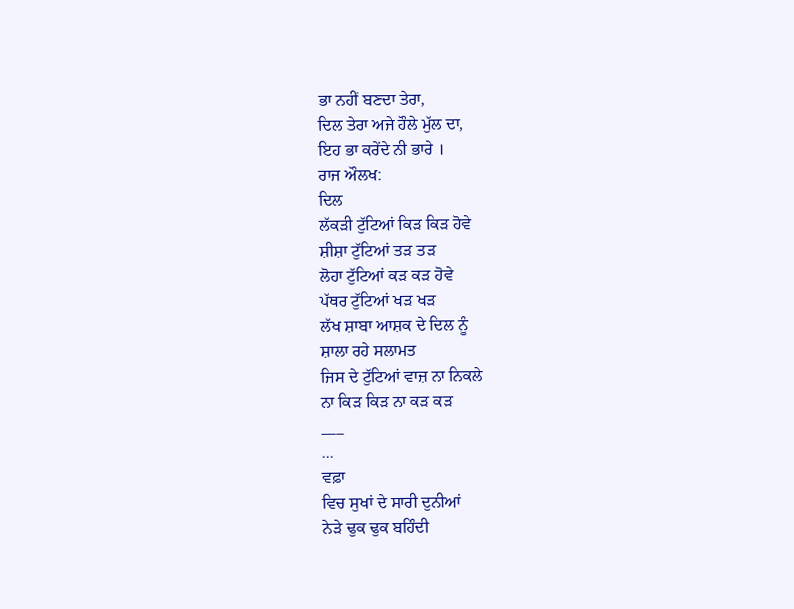ਭਾ ਨਹੀਂ ਬਣਦਾ ਤੇਰਾ,
ਦਿਲ ਤੇਰਾ ਅਜੇ ਹੌਲੇ ਮੁੱਲ ਦਾ,
ਇਹ ਭਾ ਕਰੇਂਦੇ ਨੀ ਭਾਰੇ ।
ਰਾਜ ਔਲਖ:
ਦਿਲ
ਲੱਕੜੀ ਟੁੱਟਿਆਂ ਕਿੜ ਕਿੜ ਹੋਵੇ
ਸ਼ੀਸ਼ਾ ਟੁੱਟਿਆਂ ਤੜ ਤੜ
ਲੋਹਾ ਟੁੱਟਿਆਂ ਕੜ ਕੜ ਹੋਵੇ
ਪੱਥਰ ਟੁੱਟਿਆਂ ਖੜ ਖੜ
ਲੱਖ ਸ਼ਾਬਾ ਆਸ਼ਕ ਦੇ ਦਿਲ ਨੂੰ
ਸ਼ਾਲਾ ਰਹੇ ਸਲਾਮਤ
ਜਿਸ ਦੇ ਟੁੱਟਿਆਂ ਵਾਜ਼ ਨਾ ਨਿਕਲੇ
ਨਾ ਕਿੜ ਕਿੜ ਨਾ ਕੜ ਕੜ
___
...
ਵਫ਼ਾ
ਵਿਚ ਸੁਖਾਂ ਦੇ ਸਾਰੀ ਦੁਨੀਆਂ
ਨੇੜੇ ਢੁਕ ਢੁਕ ਬਹਿੰਦੀ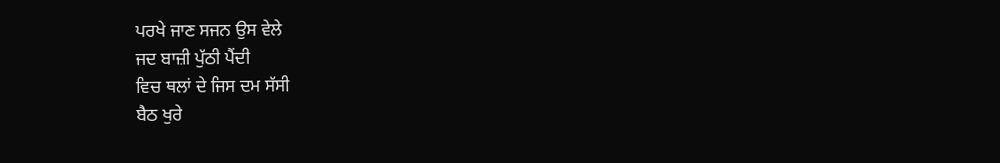ਪਰਖੇ ਜਾਣ ਸਜਨ ਉਸ ਵੇਲੇ
ਜਦ ਬਾਜ਼ੀ ਪੁੱਠੀ ਪੈਂਦੀ
ਵਿਚ ਥਲਾਂ ਦੇ ਜਿਸ ਦਮ ਸੱਸੀ
ਬੈਠ ਖੁਰੇ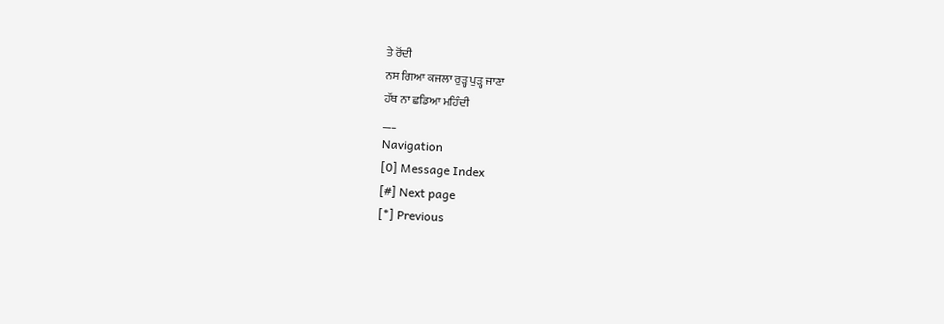ਤੇ ਰੋਂਦੀ
ਨਸ ਗਿਆ ਕਜਲਾ ਰੁੜ੍ਹ ਪੁੜ੍ਹ ਜਾਣਾ
ਹੱਥ ਨਾ ਛਡਿਆ ਮਹਿੰਦੀ
___
Navigation
[0] Message Index
[#] Next page
[*] Previous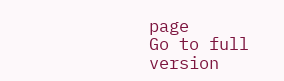page
Go to full version